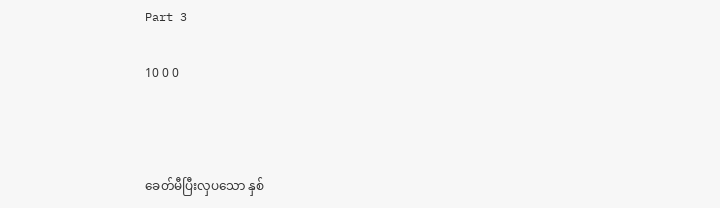Part 3

10 0 0



ခေတ်မီပြီးလှပသော နှစ်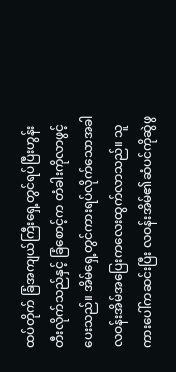ထပ်တိုက် ခြံအကျယ်ကြီးရှေ့တွင်ရပ်ပြီးဟွန်းတီးလိုက်သည်နှင့် ခြံစောင့်က တံခါးကိုလာဖွင့်ပေးသည်။ အိမ်ရှေ့တွင်ကားရပ်လိုက်သောအခါ လဝန်းအိမ်အပြေးကလေးထွက်လာသည်။ သူ ကားပေါ်ကဆင်းပြီး လဝန်းအိမ်၏ဆံပင်ကိုဆွဲဖွ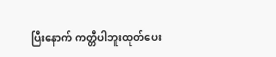ပြီးနောက် ကတ္တီပါဘူးထုတ်ပေး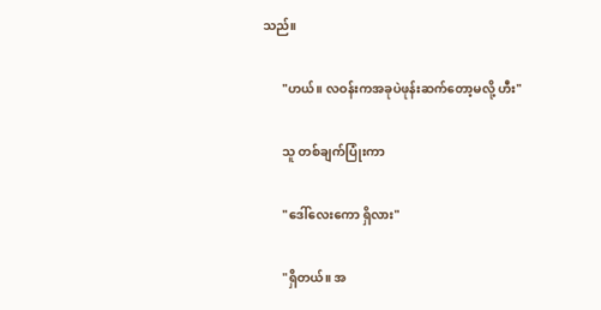သည်။

      "ဟယ်။ လဝန်းကအခုပဲဖုန်းဆက်တော့မလို့ ဟီး"

      သူ တစ်ချက်ပြုံးကာ

      "ဒေါ်လေးကော ရှိလား"

      "ရှိတယ်။ အ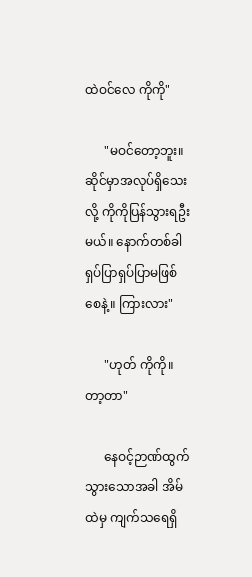ထဲဝင်လေ ကိုကို"

      "မဝင်တော့ဘူး။ ဆိုင်မှာအလုပ်ရှိသေးလို့ ကိုကိုပြန်သွားရဦးမယ်။ နောက်တစ်ခါ ရှပ်ပြာရှပ်ပြာမဖြစ်စေနဲ့။ ကြားလား"

      "ဟုတ် ကိုကို။ တာ့တာ"

      နေဝင့်ဉာဏ်ထွက်သွားသောအခါ အိမ်ထဲမှ ကျက်သရေရှိ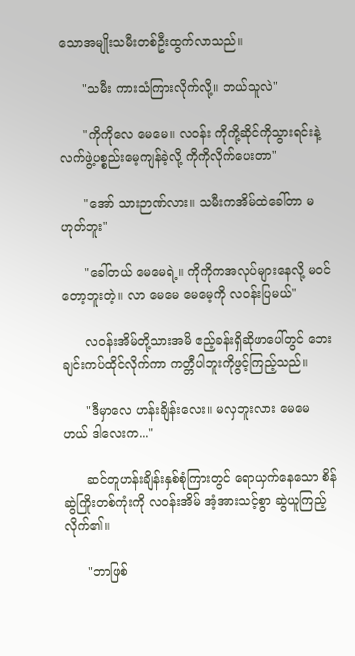သောအမျိုးသမီးတစ်ဦးထွက်လာသည်။

      "သမီး ကားသံကြားလိုက်လို့။ ဘယ်သူလဲ"

      "ကိုကိုလေ မေမေ။ လဝန်း ကိုကို့ဆိုင်ကိုသွားရင်းနဲ့ လက်ဖွဲ့ပစ္စည်းမေ့ကျန်ခဲ့လို့ ကိုကိုလိုက်ပေးတာ"

      "အော် သားဉာဏ်လား။ သမီးကအိမ်ထဲခေါ်တာ မဟုတ်ဘူး"

      "ခေါ်တယ် မေမေရဲ့။ ကိုကိုကအလုပ်များနေလို့ မဝင်တော့ဘူးတဲ့။ လာ မေမေ မေမေ့ကို လဝန်းပြမယ်"

      လဝန်းအိမ်တို့သားအမိ ဧည့်ခန်းရှိဆိုဖာပေါ်တွင် ဘေးချင်းကပ်ထိုင်လိုက်ကာ ကတ္တီပါဘူးကိုဖွင့်ကြည့်သည်။

      "ဒီမှာလေ ဟန်းချိန်းလေး။ မလှဘူးလား မေမေ ဟယ် ဒါလေးက..."

      ဆင်တူဟန်းချိန်းနှစ်စုံကြားတွင် ရောယှက်နေသော စိန်ဆွဲကြိုးတစ်ကုံးကို လဝန်းအိမ် အံ့အားသင့်စွာ ဆွဲယူကြည့်လိုက်၏။

      "ဘာဖြစ်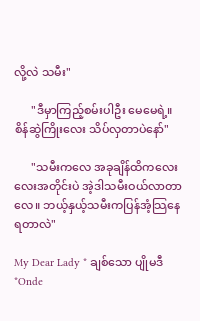လို့လဲ သမီး"

      "ဒီမှာကြည့်စမ်းပါဦး မေမေရဲ့။ စိန်ဆွဲကြိုးလေး သိပ်လှတာပဲနော်"

      "သမီးကလေ အခုချိန်ထိကလေးလေးအတိုင်းပဲ အဲ့ဒါသမီးဝယ်လာတာလေ။ ဘယ့်နှယ့်သမီးကပြန်အံ့သြနေရတာလဲ"

My Dear Lady * ချစ်သော ပျိုမဒီ *Onde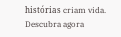histórias criam vida. Descubra agora